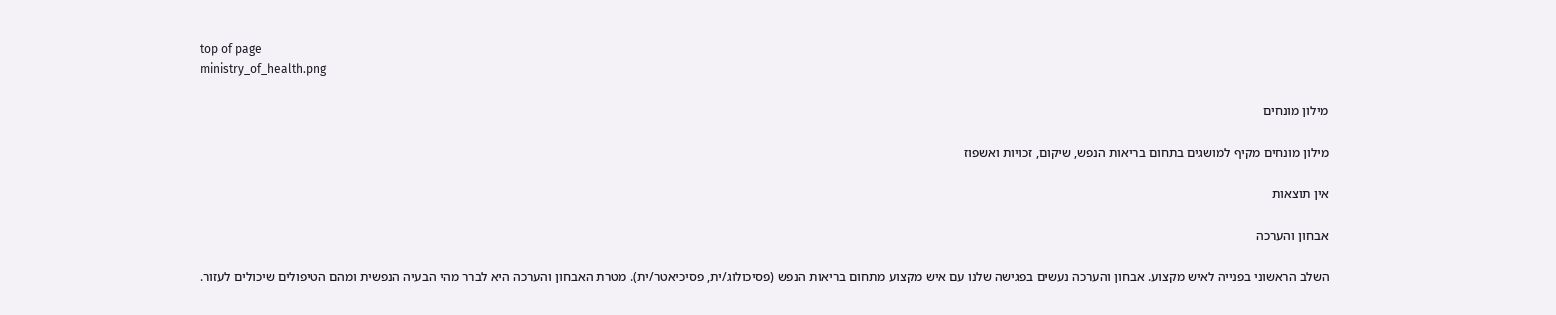top of page
ministry_of_health.png

מילון מונחים

מילון מונחים מקיף למושגים בתחום בריאות הנפש, שיקום, זכויות ואשפוז

אין תוצאות

אבחון והערכה

השלב הראשוני בפנייה לאיש מקצוע. אבחון והערכה נעשים בפגישה שלנו עם איש מקצוע מתחום בריאות הנפש (פסיכולוג/ית, פסיכיאטר/ית). מטרת האבחון והערכה היא לברר מהי הבעיה הנפשית ומהם הטיפולים שיכולים לעזור.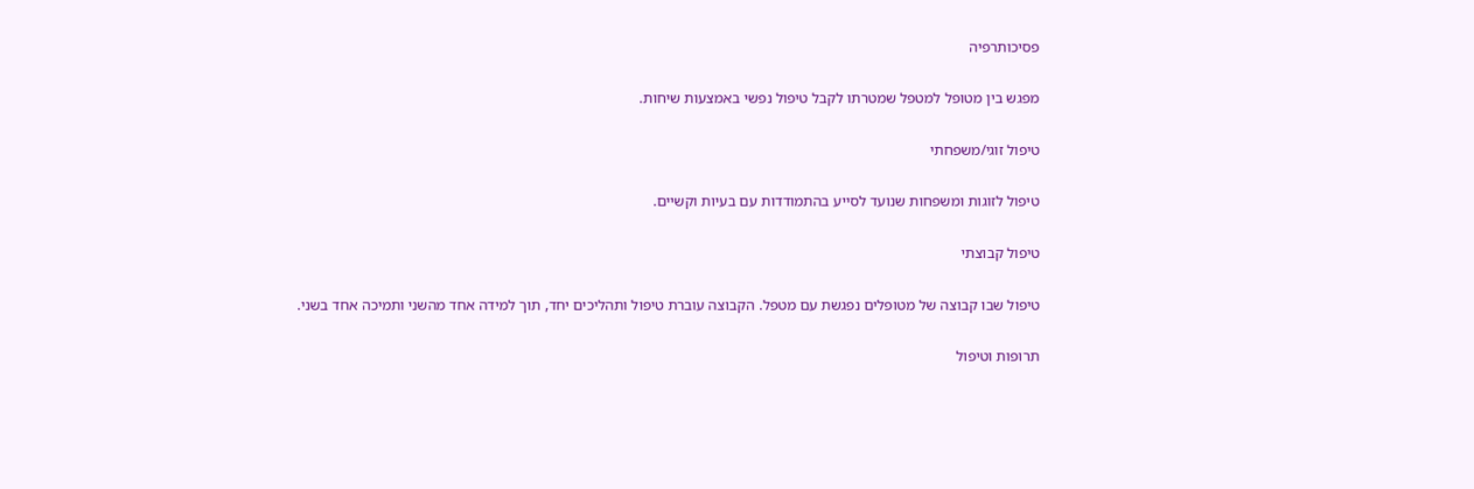פסיכותרפיה

מפגש בין מטופל למטפל שמטרתו לקבל טיפול נפשי באמצעות שיחות.

טיפול זוגי/משפחתי

טיפול לזוגות ומשפחות שנועד לסייע בהתמודדות עם בעיות וקשיים.

טיפול קבוצתי

טיפול שבו קבוצה של מטופלים נפגשת עם מטפל. הקבוצה עוברת טיפול ותהליכים יחד, תוך למידה אחד מהשני ותמיכה אחד בשני.

תרופות וטיפול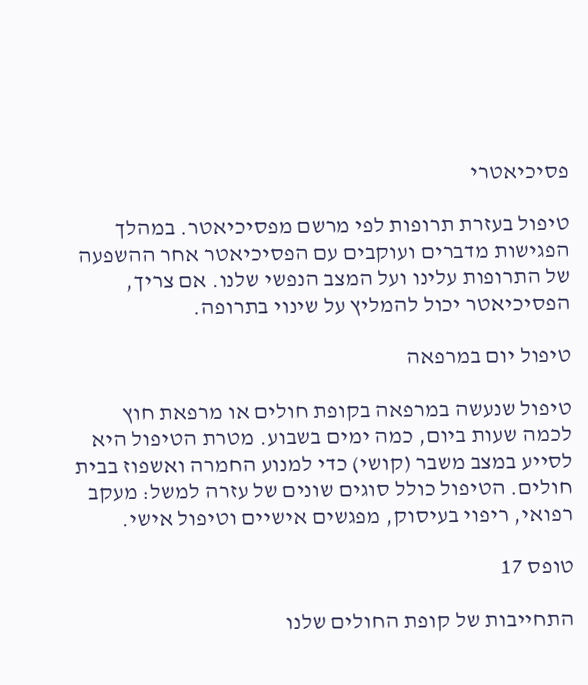פסיכיאטרי

טיפול בעזרת תרופות לפי מרשם מפסיכיאטר. במהלך הפגישות מדברים ועוקבים עם הפסיכיאטר אחר ההשפעה של התרופות עלינו ועל המצב הנפשי שלנו. אם צריך, הפסיכיאטר יכול להמליץ על שינוי בתרופה.

טיפול יום במרפאה

טיפול שנעשה במרפאה בקופת חולים או מרפאת חוץ לכמה שעות ביום, כמה ימים בשבוע. מטרת הטיפול היא לסייע במצב משבר (קושי) כדי למנוע החמרה ואשפוז בבית חולים. הטיפול כולל סוגים שונים של עזרה למשל: מעקב רפואי, ריפוי בעיסוק, מפגשים אישיים וטיפול אישי.

טופס 17

התחייבות של קופת החולים שלנו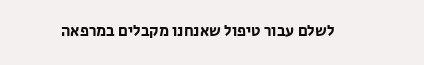לשלם עבור טיפול שאנחנו מקבלים במרפאה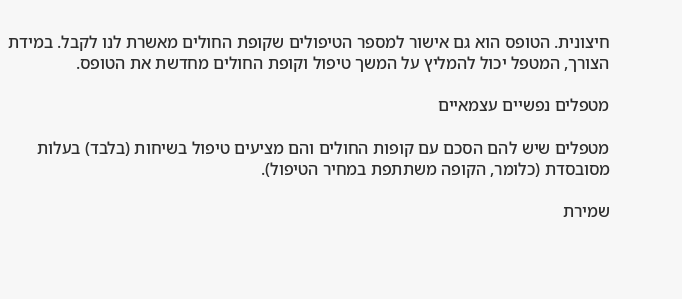חיצונית. הטופס הוא גם אישור למספר הטיפולים שקופת החולים מאשרת לנו לקבל. במידת הצורך, המטפל יכול להמליץ על המשך טיפול וקופת החולים מחדשת את הטופס.

מטפלים נפשיים עצמאיים

מטפלים שיש להם הסכם עם קופות החולים והם מציעים טיפול בשיחות (בלבד) בעלות מסובסדת (כלומר, הקופה משתתפת במחיר הטיפול).

שמירת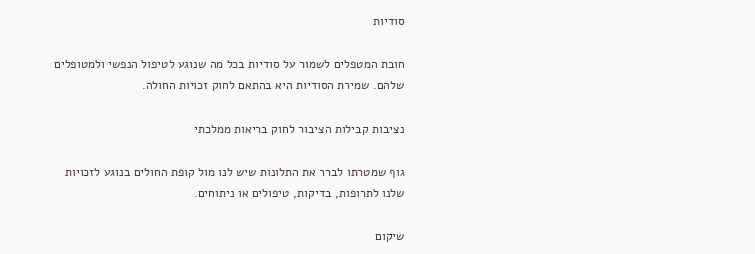סודיות

חובת המטפלים לשמור על סודיות בכל מה שנוגע לטיפול הנפשי ולמטופלים שלהם. שמירת הסודיות היא בהתאם לחוק זכויות החולה.

נציבות קבילות הציבור לחוק בריאות ממלכתי

גוף שמטרתו לברר את התלונות שיש לנו מול קופת החולים בנוגע לזכויות שלנו לתרופות, בדיקות, טיפולים או ניתוחים.

שיקום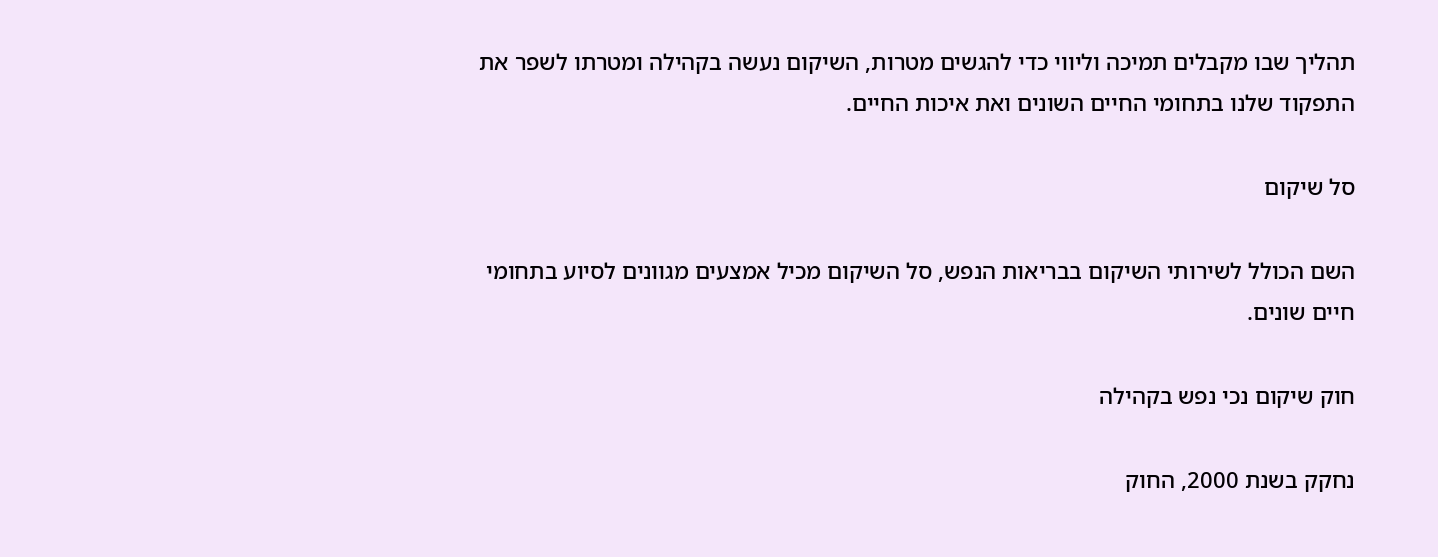תהליך שבו מקבלים תמיכה וליווי כדי להגשים מטרות, השיקום נעשה בקהילה ומטרתו לשפר את התפקוד שלנו בתחומי החיים השונים ואת איכות החיים.

סל שיקום

השם הכולל לשירותי השיקום בבריאות הנפש, סל השיקום מכיל אמצעים מגוונים לסיוע בתחומי חיים שונים.

חוק שיקום נכי נפש בקהילה

נחקק בשנת 2000, החוק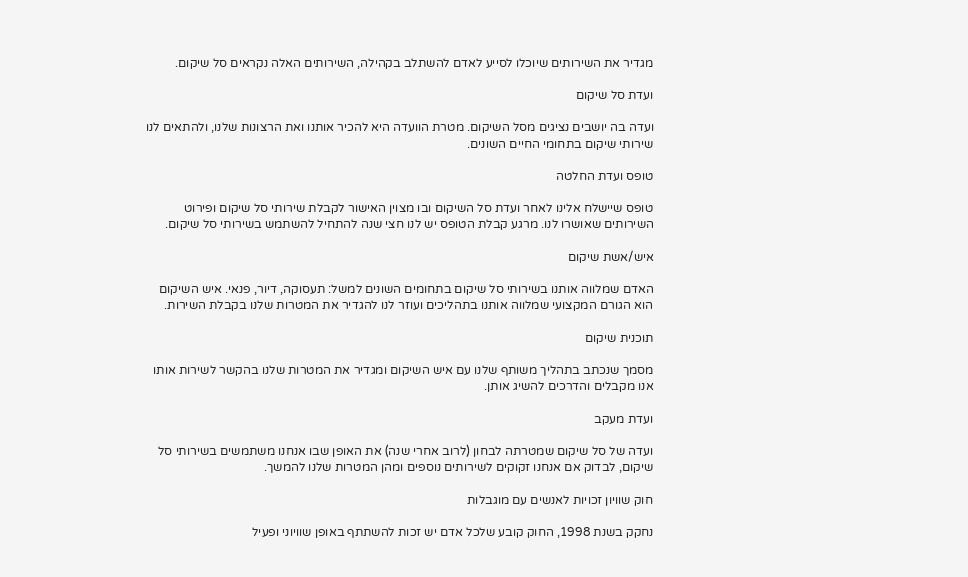מגדיר את השירותים שיוכלו לסייע לאדם להשתלב בקהילה, השירותים האלה נקראים סל שיקום.

ועדת סל שיקום

ועדה בה יושבים נציגים מסל השיקום. מטרת הוועדה היא להכיר אותנו ואת הרצונות שלנו, ולהתאים לנו שירותי שיקום בתחומי החיים השונים.

טופס ועדת החלטה

טופס שיישלח אלינו לאחר ועדת סל השיקום ובו מצוין האישור לקבלת שירותי סל שיקום ופירוט השירותים שאושרו לנו. מרגע קבלת הטופס יש לנו חצי שנה להתחיל להשתמש בשירותי סל שיקום.

איש/אשת שיקום

האדם שמלווה אותנו בשירותי סל שיקום בתחומים השונים למשל: תעסוקה, דיור, פנאי. איש השיקום הוא הגורם המקצועי שמלווה אותנו בתהליכים ועוזר לנו להגדיר את המטרות שלנו בקבלת השירות.

תוכנית שיקום

מסמך שנכתב בתהליך משותף שלנו עם איש השיקום ומגדיר את המטרות שלנו בהקשר לשירות אותו אנו מקבלים והדרכים להשיג אותן.

ועדת מעקב

ועדה של סל שיקום שמטרתה לבחון (לרוב אחרי שנה) את האופן שבו אנחנו משתמשים בשירותי סל שיקום, לבדוק אם אנחנו זקוקים לשירותים נוספים ומהן המטרות שלנו להמשך.

חוק שוויון זכויות לאנשים עם מוגבלות

נחקק בשנת 1998, החוק קובע שלכל אדם יש זכות להשתתף באופן שוויוני ופעיל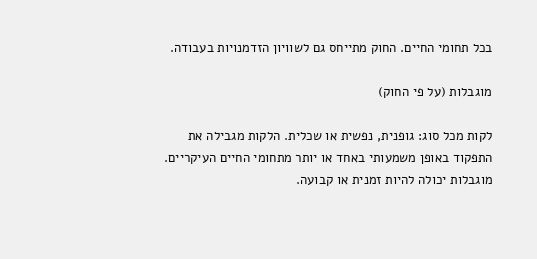בכל תחומי החיים. החוק מתייחס גם לשוויון הזדמנויות בעבודה.

מוגבלות (על פי החוק)

לקות מכל סוג: גופנית, נפשית או שכלית. הלקות מגבילה את התפקוד באופן משמעותי באחד או יותר מתחומי החיים העיקריים. מוגבלות יכולה להיות זמנית או קבועה.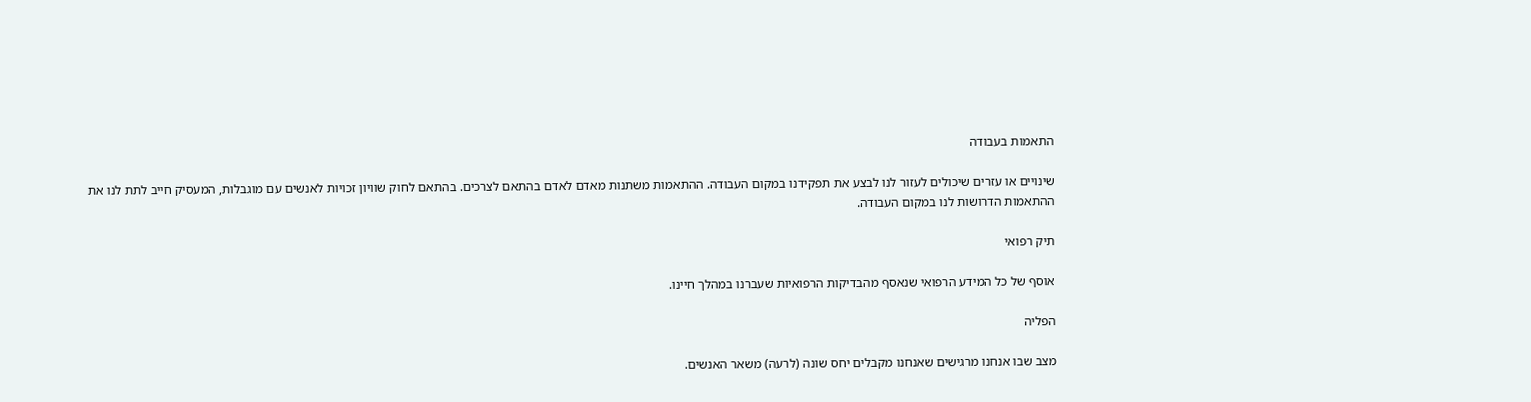התאמות בעבודה

שינויים או עזרים שיכולים לעזור לנו לבצע את תפקידנו במקום העבודה. ההתאמות משתנות מאדם לאדם בהתאם לצרכים. בהתאם לחוק שוויון זכויות לאנשים עם מוגבלות, המעסיק חייב לתת לנו את ההתאמות הדרושות לנו במקום העבודה.

תיק רפואי

אוסף של כל המידע הרפואי שנאסף מהבדיקות הרפואיות שעברנו במהלך חיינו.

הפליה

מצב שבו אנחנו מרגישים שאנחנו מקבלים יחס שונה (לרעה) משאר האנשים.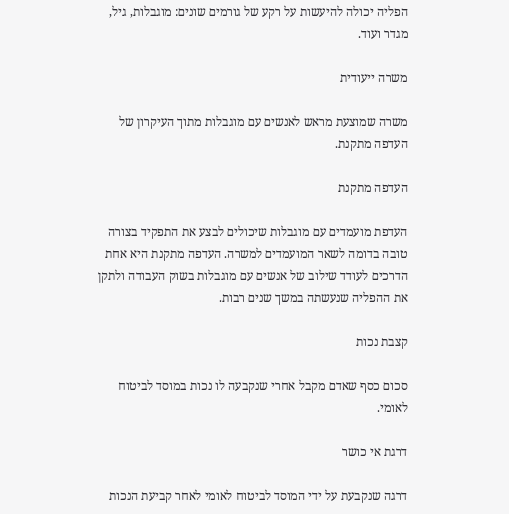הפליה יכולה להיעשות על רקע של גורמים שונים: מוגבלות, גיל, מגדר ועוד.

משרה ייעודית

משרה שמוצעת מראש לאנשים עם מוגבלות מתוך העיקרון של העדפה מתקנת.

העדפה מתקנת

העדפת מועמדים עם מוגבלות שיכולים לבצע את התפקיד בצורה טובה בדומה לשאר המועמדים למשרה. העדפה מתקנת היא אחת הדרכים לעודד שילוב של אנשים עם מוגבלות בשוק העבודה ולתקן את ההפליה שנעשתה במשך שנים רבות.

קצבת נכות

סכום כסף שאדם מקבל אחרי שנקבעה לו נכות במוסד לביטוח לאומי.

דרגת אי כושר

דרגה שנקבעת על ידי המוסד לביטוח לאומי לאחר קביעת הנכות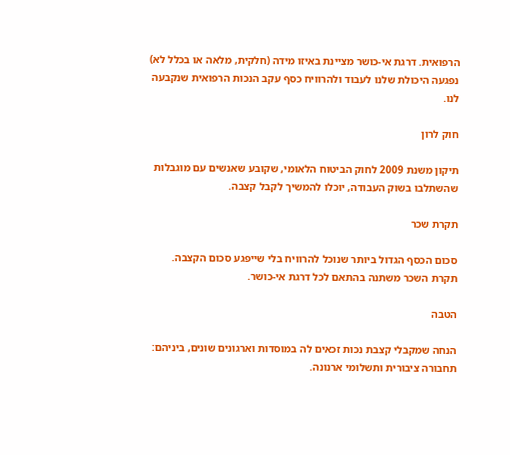הרפואית. דרגת אי-כושר מציינת באיזו מידה (חלקית, מלאה או בכלל לא) נפגעה היכולת שלנו לעבוד ולהרוויח כסף עקב הנכות הרפואית שנקבעה לנו.

חוק לרון

תיקון משנת 2009 לחוק הביטוח הלאומי, שקובע שאנשים עם מוגבלות שהשתלבו בשוק העבודה, יוכלו להמשיך לקבל קצבה.

תקרת שכר

סכום הכסף הגדול ביותר שנוכל להרוויח בלי שייפגע סכום הקצבה. תקרת השכר משתנה בהתאם לכל דרגת אי-כושר.

הטבה

הנחה שמקבלי קצבת נכות זכאים לה במוסדות וארגונים שונים, ביניהם: תחבורה ציבורית ותשלומי ארנונה.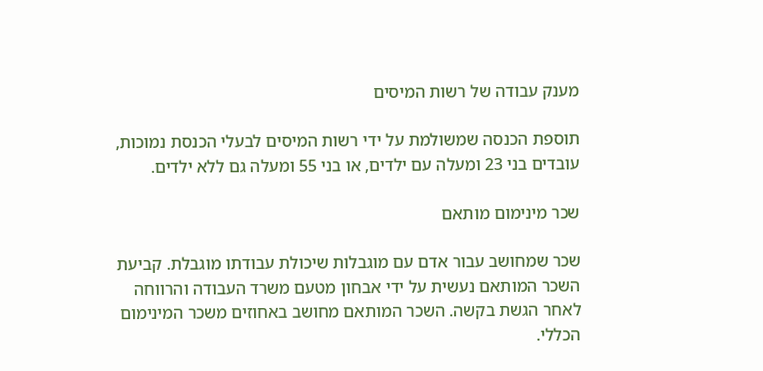מענק עבודה של רשות המיסים

תוספת הכנסה שמשולמת על ידי רשות המיסים לבעלי הכנסת נמוכות, עובדים בני 23 ומעלה עם ילדים, או בני 55 ומעלה גם ללא ילדים.

שכר מינימום מותאם

שכר שמחושב עבור אדם עם מוגבלות שיכולת עבודתו מוגבלת. קביעת השכר המותאם נעשית על ידי אבחון מטעם משרד העבודה והרווחה לאחר הגשת בקשה. השכר המותאם מחושב באחוזים משכר המינימום הכללי.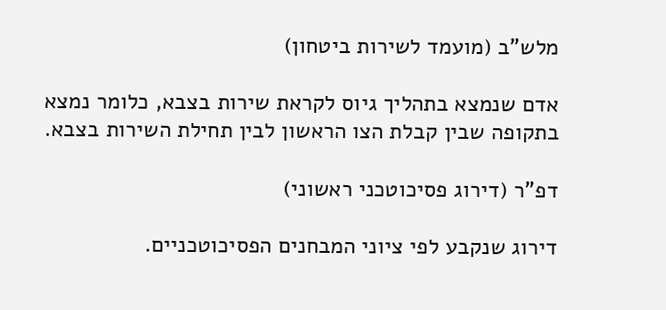מלש"ב (מועמד לשירות ביטחון)

אדם שנמצא בתהליך גיוס לקראת שירות בצבא, כלומר נמצא בתקופה שבין קבלת הצו הראשון לבין תחילת השירות בצבא.

דפ"ר (דירוג פסיכוטכני ראשוני)

דירוג שנקבע לפי ציוני המבחנים הפסיכוטכניים.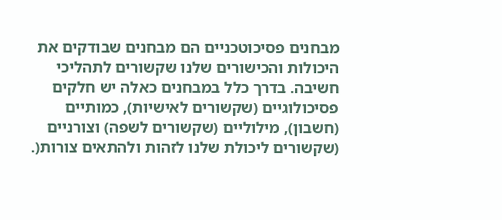מבחנים פסיכוטכניים הם מבחנים שבודקים את היכולות והכישורים שלנו שקשורים לתהליכי חשיבה. בדרך כלל במבחנים כאלה יש חלקים פסיכולוגיים (שקשורים לאישיות), כמותיים (חשבון), מילוליים (שקשורים לשפה) וצורניים (שקשורים ליכולת שלנו לזהות ולהתאים צורות(.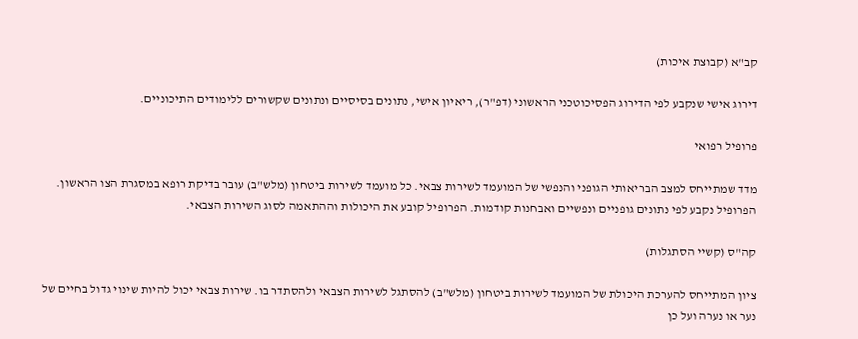קב"א (קבוצת איכות)

דירוג אישי שנקבע לפי הדירוג הפסיכוטכני הראשוני (דפ"ר), ריאיון אישי, נתונים בסיסיים ונתונים שקשורים ללימודים התיכוניים.

פרופיל רפואי

מדד שמתייחס למצב הבריאותי הגופני והנפשי של המועמד לשירות צבאי. כל מועמד לשירות ביטחון (מלש"ב) עובר בדיקת רופא במסגרת הצו הראשון. הפרופיל נקבע לפי נתונים גופניים ונפשיים ואבחנות קודמות. הפרופיל קובע את היכולות וההתאמה לסוג השירות הצבאי.

קה"ס (קשיי הסתגלות)

ציון המתייחס להערכת היכולת של המועמד לשירות ביטחון (מלש"ב) להסתגל לשירות הצבאי ולהסתדר בו. שירות צבאי יכול להיות שינוי גדול בחיים של נער או נערה ועל כן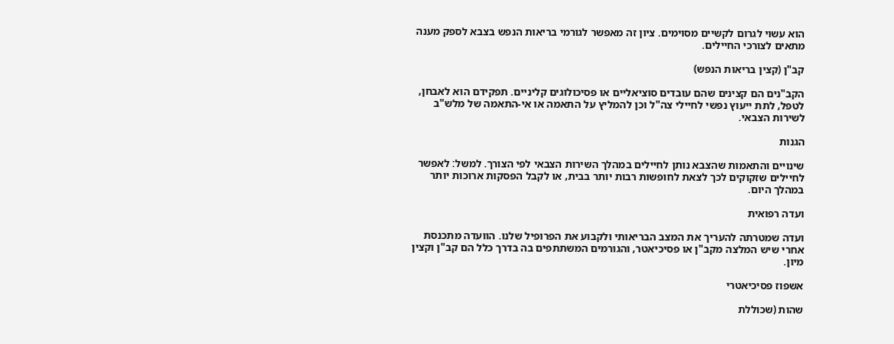הוא עשוי לגרום לקשיים מסוימים. ציון זה מאפשר לגורמי בריאות הנפש בצבא לספק מענה מתאים לצורכי החיילים.

קב"ן (קצין בריאות הנפש)

הקב"נים הם קצינים שהם עובדים סוציאליים או פסיכולוגים קליניים. תפקידם הוא לאבחן, לטפל, לתת ייעוץ נפשי לחיילי צה"ל וכן להמליץ על התאמה או אי-התאמה של מלש"ב לשירות הצבאי.

הגנות

שינויים והתאמות שהצבא נותן לחיילים במהלך השירות הצבאי לפי הצורך. למשל: לאפשר לחיילים שזקוקים לכך לצאת לחופשות רבות יותר בבית, או לקבל הפסקות ארוכות יותר במהלך היום.

ועדה רפואית

ועדה שמטרתה להעריך את המצב הבריאותי ולקבוע את הפרופיל שלנו. הוועדה מתכנסת אחרי שיש המלצה מקב"ן או פסיכיאטר, והגורמים המשתתפים בה בדרך כלל הם קב"ן וקצין מיון.

אשפוז פסיכיאטרי

שהות (שכוללת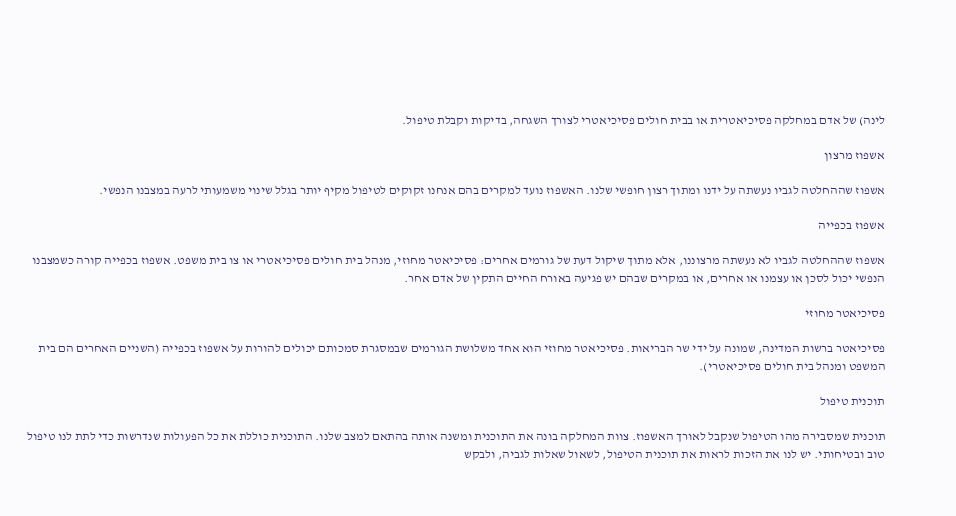לינה) של אדם במחלקה פסיכיאטרית או בבית חולים פסיכיאטרי לצורך השגחה, בדיקות וקבלת טיפול.

אשפוז מרצון

אשפוז שההחלטה לגביו נעשתה על ידנו ומתוך רצון חופשי שלנו. האשפוז נועד למקרים בהם אנחנו זקוקים לטיפול מקיף יותר בגלל שינוי משמעותי לרעה במצבנו הנפשי.

אשפוז בכפייה

אשפוז שההחלטה לגביו לא נעשתה מרצוננו, אלא מתוך שיקול דעת של גורמים אחרים: פסיכיאטר מחוזי, מנהל בית חולים פסיכיאטרי או צו בית משפט. אשפוז בכפייה קורה כשמצבנו הנפשי יכול לסכן או עצמנו או אחרים, או במקרים שבהם יש פגיעה באורח החיים התקין של אדם אחר.

פסיכיאטר מחוזי

פסיכיאטר ברשות המדינה, שמונה על ידי שר הבריאות. פסיכיאטר מחוזי הוא אחד משלושת הגורמים שבמסגרת סמכותם יכולים להורות על אשפוז בכפייה (השניים האחרים הם בית המשפט ומנהל בית חולים פסיכיאטרי).

תוכנית טיפול

תוכנית שמסבירה מהו הטיפול שנקבל לאורך האשפוז. צוות המחלקה בונה את התוכנית ומשנה אותה בהתאם למצב שלנו. התוכנית כוללת את כל הפעולות שנדרשות כדי לתת לנו טיפול טוב ובטיחותי. יש לנו את הזכות לראות את תוכנית הטיפול, לשאול שאלות לגביה, ולבקש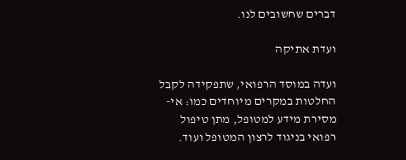דברים שחשובים לנו.

ועדת אתיקה

ועדה במוסד הרפואי, שתפקידה לקבל החלטות במקרים מיוחדים כמו: אי-מסירת מידע למטופל, מתן טיפול רפואי בניגוד לרצון המטופל ועוד.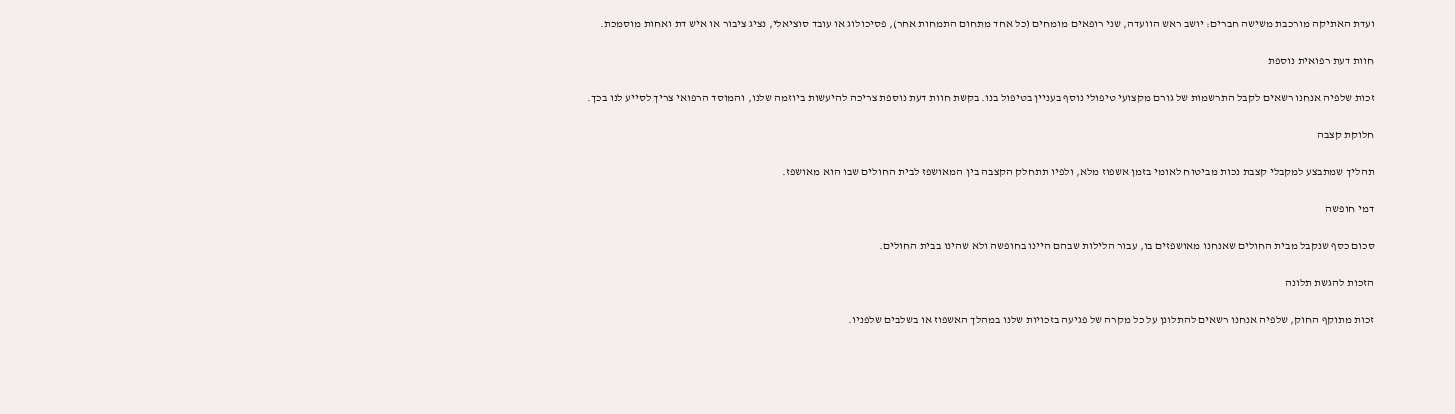ועדת האתיקה מורכבת משישה חברים: יושב ראש הוועדה, שני רופאים מומחים (כל אחד מתחום התמחות אחר), פסיכולוג או עובד סוציאלי, נציג ציבור או איש דת ואחות מוסמכת.

חוות דעת רפואית נוספת

זכות שלפיה אנחנו רשאים לקבל התרשמות של גורם מקצועי טיפולי נוסף בעניין בטיפול בנו. בקשת חוות דעת נוספת צריכה להיעשות ביוזמה שלנו, והמוסד הרפואי צריך לסייע לנו בכך.

חלוקת קצבה

תהליך שמתבצע למקבלי קצבת נכות מביטוח לאומי בזמן אשפוז מלא, ולפיו תתחלק הקצבה בין המאושפז לבית החולים שבו הוא מאושפז.

דמי חופשה

סכום כסף שנקבל מבית החולים שאנחנו מאושפזים בו, עבור הלילות שבהם היינו בחופשה ולא שהינו בבית החולים.

הזכות להגשת תלונה

זכות מתוקף החוק, שלפיה אנחנו רשאים להתלונן על כל מקרה של פגיעה בזכויות שלנו במהלך האשפוז או בשלבים שלפניו.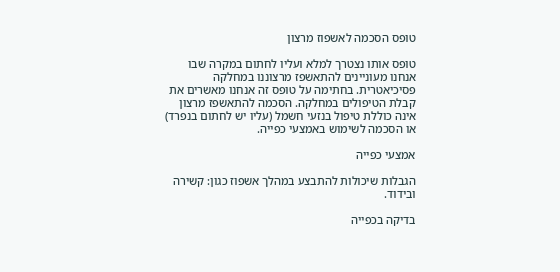טופס הסכמה לאשפוז מרצון

טופס אותו נצטרך למלא ועליו לחתום במקרה שבו אנחנו מעוניינים להתאשפז מרצוננו במחלקה פסיכיאטרית. בחתימה על טופס זה אנחנו מאשרים את קבלת הטיפולים במחלקה. הסכמה להתאשפז מרצון אינה כוללת טיפול בנזעי חשמל (עליו יש לחתום בנפרד) או הסכמה לשימוש באמצעי כפייה.

אמצעי כפייה

הגבלות שיכולות להתבצע במהלך אשפוז כגון: קשירה ובידוד.

בדיקה בכפייה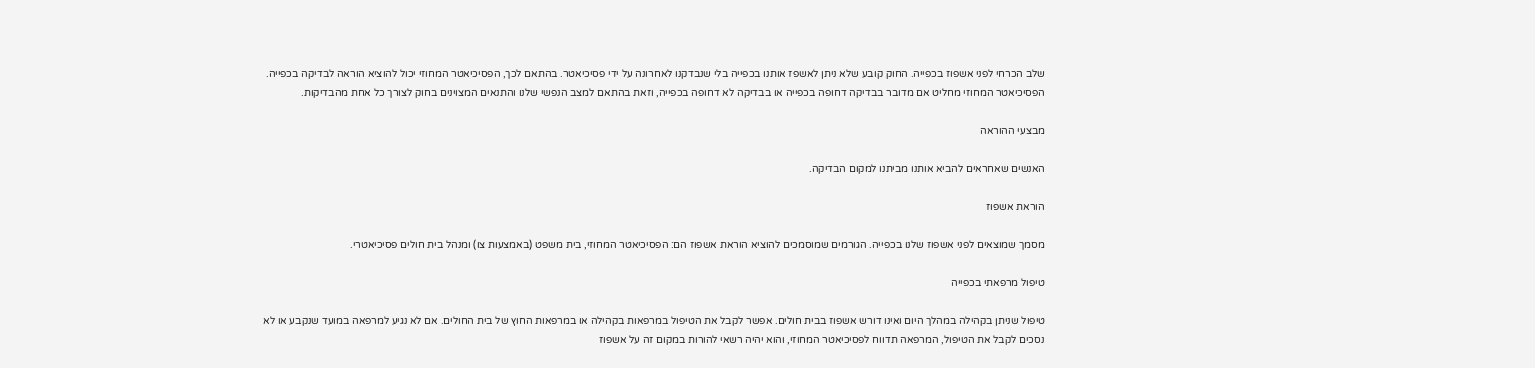שלב הכרחי לפני אשפוז בכפייה. החוק קובע שלא ניתן לאשפז אותנו בכפייה בלי שנבדקנו לאחרונה על ידי פסיכיאטר. בהתאם לכך, הפסיכיאטר המחוזי יכול להוציא הוראה לבדיקה בכפייה. הפסיכיאטר המחוזי מחליט אם מדובר בבדיקה דחופה בכפייה או בבדיקה לא דחופה בכפייה, וזאת בהתאם למצב הנפשי שלנו והתנאים המצוינים בחוק לצורך כל אחת מהבדיקות.

מבצעי ההוראה

האנשים שאחראים להביא אותנו מביתנו למקום הבדיקה.

הוראת אשפוז

מסמך שמוצאים לפני אשפוז שלנו בכפייה. הגורמים שמוסמכים להוציא הוראת אשפוז הם: הפסיכיאטר המחוזי, בית משפט (באמצעות צו) ומנהל בית חולים פסיכיאטרי.

טיפול מרפאתי בכפייה

טיפול שניתן בקהילה במהלך היום ואינו דורש אשפוז בבית חולים. אפשר לקבל את הטיפול במרפאות בקהילה או במרפאות החוץ של בית החולים. אם לא נגיע למרפאה במועד שנקבע או לא נסכים לקבל את הטיפול, המרפאה תדווח לפסיכיאטר המחוזי, והוא יהיה רשאי להורות במקום זה על אשפוז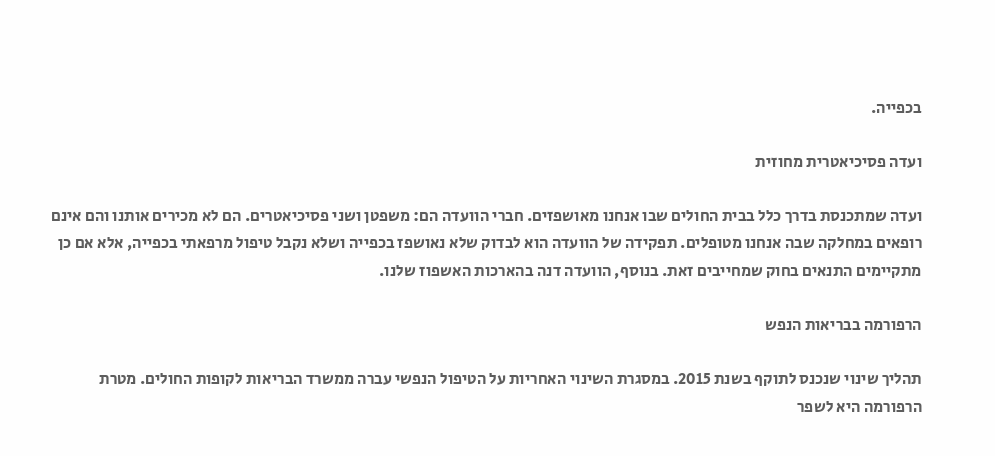בכפייה.

ועדה פסיכיאטרית מחוזית

ועדה שמתכנסת בדרך כלל בבית החולים שבו אנחנו מאושפזים. חברי הוועדה הם: משפטן ושני פסיכיאטרים. הם לא מכירים אותנו והם אינם רופאים במחלקה שבה אנחנו מטופלים. תפקידה של הוועדה הוא לבדוק שלא נאושפז בכפייה ושלא נקבל טיפול מרפאתי בכפייה, אלא אם כן מתקיימים התנאים בחוק שמחייבים זאת. בנוסף, הוועדה דנה בהארכות האשפוז שלנו.

הרפורמה בבריאות הנפש

תהליך שינוי שנכנס לתוקף בשנת 2015. במסגרת השינוי האחריות על הטיפול הנפשי עברה ממשרד הבריאות לקופות החולים. מטרת הרפורמה היא לשפר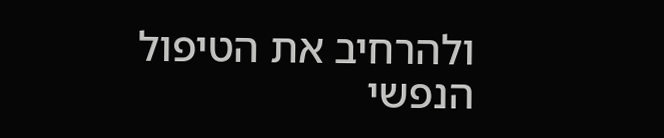ולהרחיב את הטיפול הנפשי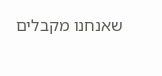שאנחנו מקבלים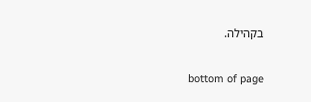בקהילה.

bottom of page